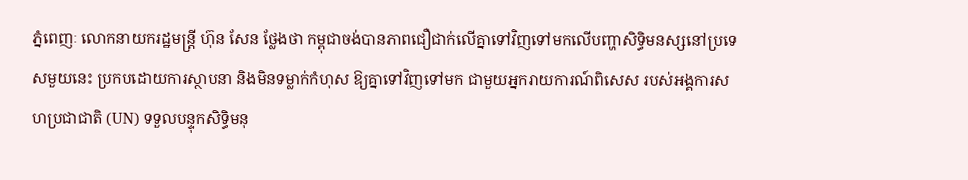ភ្នំពេញៈ លោកនាយករដ្ឋមន្ត្រី ហ៊ុន សែន ថ្លែងថា កម្ពុជាចង់បានភាពជឿជាក់លើគ្នាទៅវិញទៅមកលើបញ្ហាសិទ្ធិមនស្សនៅប្រទេសមួយនេះ ប្រកបដោយការស្ថាបនា និងមិនទម្លាក់កំហុស ឱ្យគ្នាទៅវិញទៅមក ជាមួយអ្នករាយការណ៍ពិសេស របស់អង្គការសហប្រជាជាតិ (UN) ទទួលបន្ទុកសិទ្ធិមនុ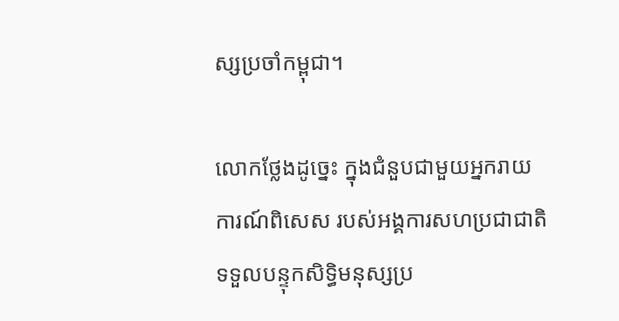ស្សប្រចាំកម្ពុជា។

លោកថ្លែងដូច្នេះ ក្នុងជំនួបជាមួយអ្នករាយការណ៍ពិសេស របស់អង្គការសហប្រជាជាតិ ទទួលបន្ទុកសិទ្ធិមនុស្សប្រ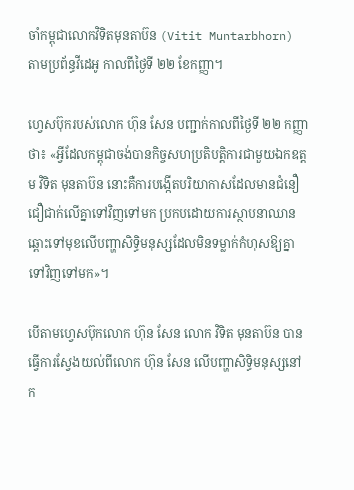ចាំកម្ពុជាលោកវិទិតមុនតាប៊ន (Vitit Muntarbhorn) តាមប្រព័ន្ធវីដេអូ កាលពីថ្ងៃទី ២២ ខែកញ្ញា។

ហ្វេសប៊ុករបស់លោក ហ៊ុន សែន បញ្ជាក់កាលពីថ្ងៃទី ២២ កញ្ញាថា៖ «អ្វីដែលកម្ពុជាចង់បានកិច្ចសហប្រតិបត្តិការជាមួយឯកឧត្តម វិទិត មុនតាប៊ន នោះគឺការបង្កើតបរិយាកាសដែលមានជំនឿជឿជាក់លើគ្នាទៅវិញទៅមក ប្រកបដោយការស្ថាបនាឈានឆ្ពោះទៅមុខលើបញ្ហាសិទ្ធិមនុស្សដែលមិនទម្លាក់កំហុសឱ្យគ្នាទៅវិញទៅមក»។

បើតាមហ្វេសប៊ុកលោក ហ៊ុន សែន លោក វិទិត មុនតាប៊ន បានធ្វើការស្វែងយល់ពីលោក ហ៊ុន សែន លើបញ្ហាសិទ្ធិមនុស្សនៅក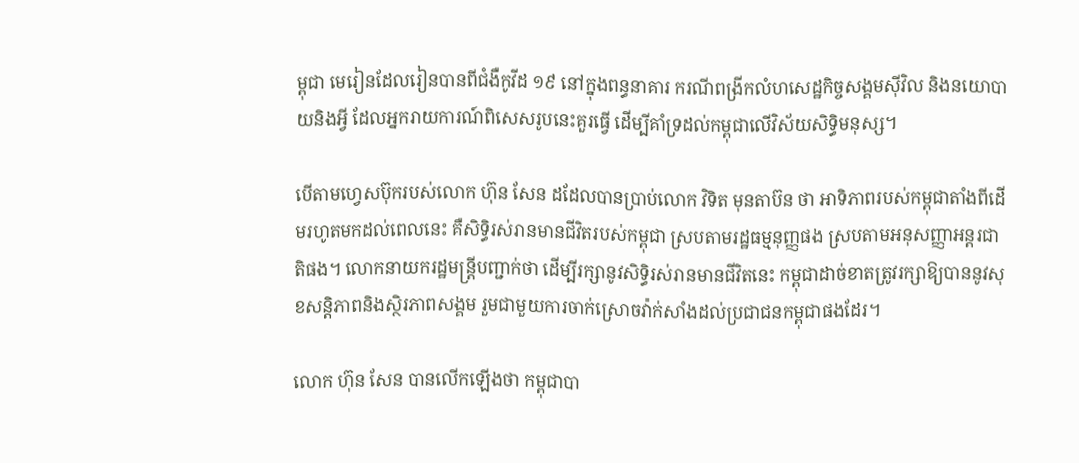ម្ពុជា មេរៀនដែលរៀនបានពីជំងឺកូវីដ ១៩ នៅក្នុងពន្ធនាគារ ករណីពង្រីកលំហសេដ្ឋកិច្ចសង្គមស៊ីវិល និងនយោបាយនិងអ្វី ដែលអ្នករាយការណ៍ពិសេសរូបនេះគួរធ្វើ ដើម្បីគាំទ្រដល់កម្ពុជាលើវិស័យសិទ្ធិមនុស្ស។

បើតាមហ្វេសប៊ុករបស់លោក ហ៊ុន សែន ដដែលបានប្រាប់លោក វិទិត មុនតាប៊ន ថា អាទិភាពរបស់កម្ពុជាតាំងពីដើមរហូតមកដល់ពេលនេះ គឺសិទ្ធិរស់រានមានជីវិតរបស់កម្ពុជា ស្របតាមរដ្ឋធម្មនុញ្ញផង ស្របតាមអនុសញ្ញាអន្តរជាតិផង។ លោកនាយករដ្ឋមន្ត្រីបញ្ជាក់ថា ដើម្បីរក្សានូវសិទ្ធិរស់រានមានជីវិតនេះ កម្ពុជាដាច់ខាតត្រូវរក្សាឱ្យបាននូវសុខសន្តិភាពនិងស្ថិរភាពសង្គម រួមជាមួយការចាក់ស្រោចវ៉ាក់សាំងដល់ប្រជាជនកម្ពុជាផងដែរ។

លោក ហ៊ុន សែន បានលើកឡើងថា កម្ពុជាបា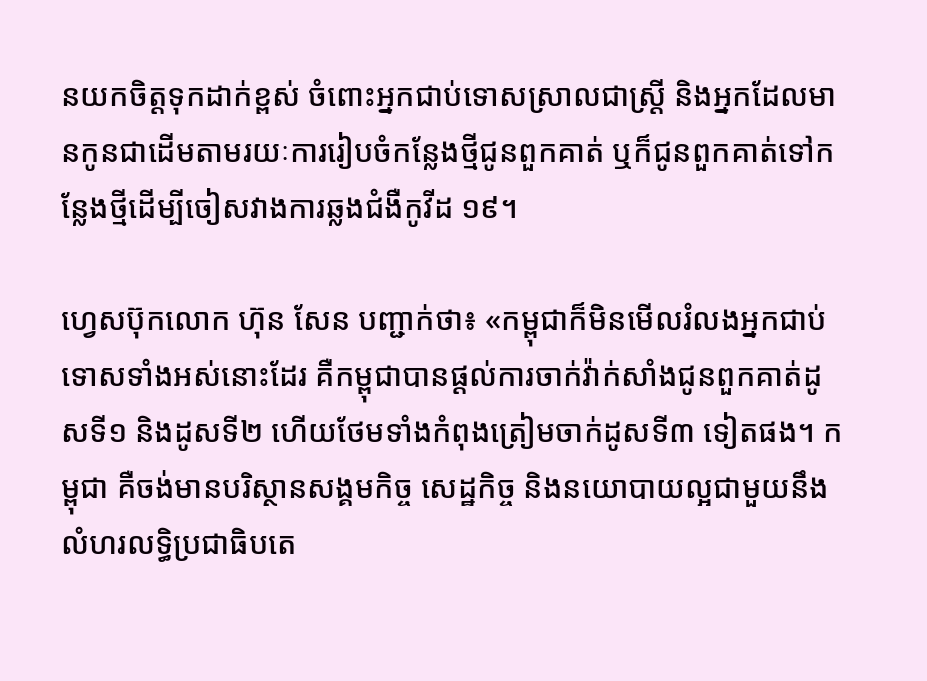នយកចិត្តទុកដាក់ខ្ពស់ ចំពោះអ្នកជាប់ទោសស្រាលជាស្ត្រី និងអ្នកដែលមានកូនជាដើមតាមរយៈការរៀបចំកន្លែងថ្មីជូនពួកគាត់ ឬក៏ជូនពួកគាត់ទៅកន្លែងថ្មីដើម្បីចៀសវាងការឆ្លងជំងឺកូវីដ ១៩។

ហ្វេសប៊ុកលោក ហ៊ុន សែន បញ្ជាក់ថា៖ «កម្ពុជាក៏មិនមើលរំលងអ្នកជាប់ទោសទាំងអស់នោះដែរ គឺកម្ពុជាបានផ្ដល់ការចាក់វ៉ាក់សាំងជូនពួកគាត់ដូសទី១ និងដូសទី២ ហើយថែមទាំងកំពុងត្រៀមចាក់ដូសទី៣ ទៀតផង។ កម្ពុជា គឺចង់មានបរិស្ថានសង្គមកិច្ច សេដ្ឋកិច្ច និងនយោបាយល្អជាមួយនឹងលំហរលទ្ធិប្រជាធិបតេ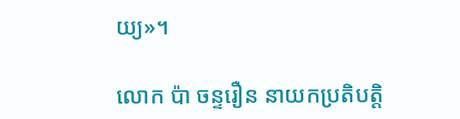យ្យ»។

លោក ប៉ា ចន្ទរឿន នាយកប្រតិបត្តិ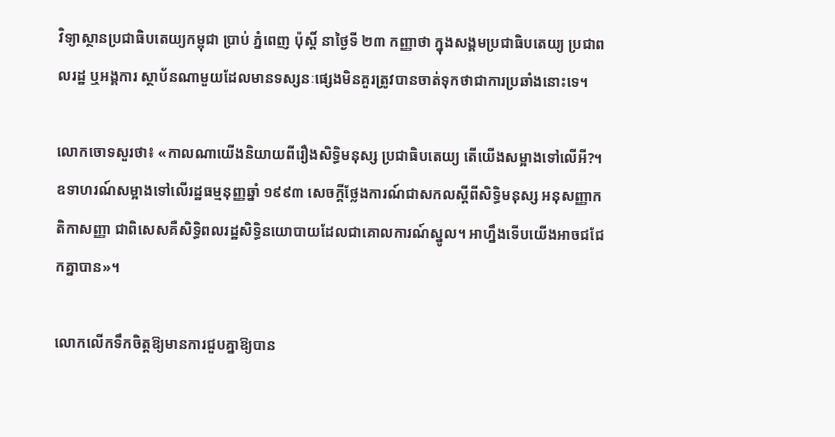វិទ្យាស្ថានប្រជាធិបតេយ្យកម្ពុជា ប្រាប់ ភ្នំពេញ ប៉ុស្តិ៍ នាថ្ងៃទី ២៣ កញ្ញាថា ក្នុងសង្គមប្រជាធិបតេយ្យ ប្រជាពលរដ្ឋ ឬអង្គការ ស្ថាប័នណាមួយដែលមានទស្សនៈផ្សេងមិនគួរត្រូវបានចាត់ទុកថាជាការប្រឆាំងនោះទេ។

លោកចោទសួរថា៖ «កាលណាយើងនិយាយពីរឿងសិទ្ធិមនុស្ស ប្រជាធិបតេយ្យ តើយើងសម្អាងទៅលើអី?។ ឧទាហរណ៍សម្អាងទៅលើរដ្ឋធម្មនុញ្ញឆ្នាំ ១៩៩៣ សេចក្តីថ្លែងការណ៍ជាសកលស្តីពីសិទ្ធិមនុស្ស អនុសញ្ញាកតិកាសញ្ញា ជាពិសេសគឺសិទ្ធិពលរដ្ឋសិទ្ធិនយោបាយដែលជាគោលការណ៍ស្នូល។ អាហ្នឹងទើបយើងអាចជជែកគ្នាបាន»។

លោកលើកទឹកចិត្តឱ្យមានការជួបគ្នាឱ្យបាន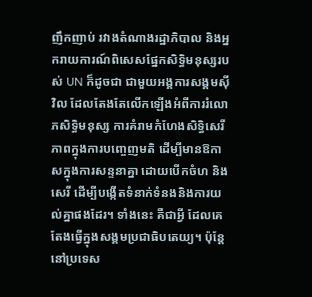ញឹកញាប់ រវាងតំណាងរដ្ឋាភិបាល និងអ្នករាយការណ៍ពិសេសផ្នែកសិទ្ធិមនុស្សរបស់ UN ក៏ដូចជា ជាមួយអង្គការសង្គមស៊ីវិល ដែលតែងតែលើកឡើងអំពីការរំលោភសិទ្ធិមនុស្ស ការគំរាមកំហែងសិទ្ធិសេរីភាពក្នុងការបញ្ចេញមតិ ដើម្បីមានឱកាសក្នុងការសន្ទនាគ្នា ដោយបើកចំហ និងសេរី ដើម្បីបង្កើតទំនាក់ទំនងនិងការយល់គ្នាផងដែរ។ ទាំងនេះ គឺជាអ្វី ដែលគេតែងធ្វើក្នុងសង្គមប្រជាធិបតេយ្យ។ ប៉ុន្តែនៅប្រទេស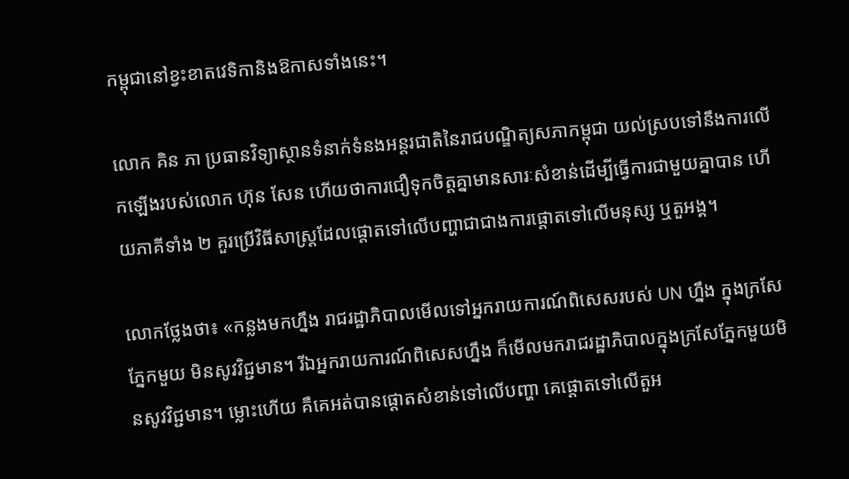កម្ពុជានៅខ្វះខាតវេទិកានិងឱកាសទាំងនេះ។

លោក គិន ភា ប្រធានវិទ្យាស្ថានទំនាក់ទំនងអន្តរជាតិនៃរាជបណិ្ឌត្យសភាកម្ពុជា យល់ស្របទៅនឹងការលើកឡើងរបស់លោក ហ៊ុន សែន ហើយថាការជឿទុកចិត្តគ្នាមានសារៈសំខាន់ដើម្បីធ្វើការជាមួយគ្នាបាន ហើយភាគីទាំង ២ គួរប្រើវិធីសាស្ត្រដែលផ្តោតទៅលើបញ្ហាជាជាងការផ្តោតទៅលើមនុស្ស ឬតួអង្គ។

លោកថ្លែងថា៖ «កន្លងមកហ្នឹង រាជរដ្ឋាភិបាលមើលទៅអ្នករាយការណ៍ពិសេសរបស់ UN ហ្នឹង ក្នុងក្រសែភ្នែកមួយ មិនសូវវិជ្ជមាន។ រីឯអ្នករាយការណ៍ពិសេសហ្នឹង ក៏មើលមករាជរដ្ឋាភិបាលក្នុងក្រសែភ្នែកមួយមិនសូវវិជ្ជមាន។ ម្លោះហើយ គឺគេអត់បានផ្តោតសំខាន់ទៅលើបញ្ហា គេផ្តោតទៅលើតួអ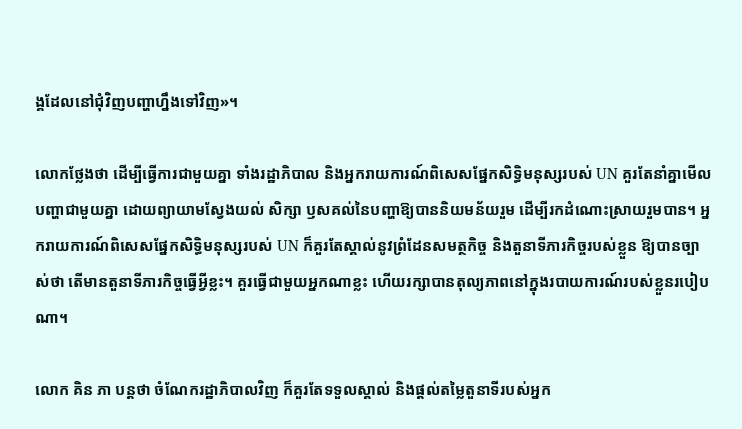ង្គដែលនៅជុំវិញបញ្ហាហ្នឹងទៅវិញ»។

លោកថ្លែងថា ដើម្បីធ្វើការជាមួយគ្នា ទាំងរដ្ឋាភិបាល និងអ្នករាយការណ៍ពិសេសផ្នែកសិទ្ធិមនុស្សរបស់ UN គួរតែនាំគ្នាមើលបញ្ហាជាមួយគ្នា ដោយព្យាយាមស្វែងយល់ សិក្សា ឫសគល់នៃបញ្ហាឱ្យបាននិយមន័យរួម ដើម្បីរកដំណោះស្រាយរួមបាន។ អ្នករាយការណ៍ពិសេសផ្នែកសិទ្ធិមនុស្សរបស់ UN ក៏គួរតែស្គាល់នូវព្រំដែនសមត្ថកិច្ច និងតួនាទីភារកិច្ចរបស់ខ្លួន ឱ្យបានច្បាស់ថា តើមានតួនាទីភារកិច្ចធ្វើអ្វីខ្លះ។ គួរធ្វើជាមួយអ្នកណាខ្លះ ហើយរក្សាបានតុល្យភាពនៅក្នុងរបាយការណ៍របស់ខ្លួនរបៀបណា។

លោក គិន ភា បន្តថា ចំណែករដ្ឋាភិបាលវិញ ក៏គួរតែទទួលស្គាល់ និងផ្តល់តម្លៃតួនាទីរបស់អ្នក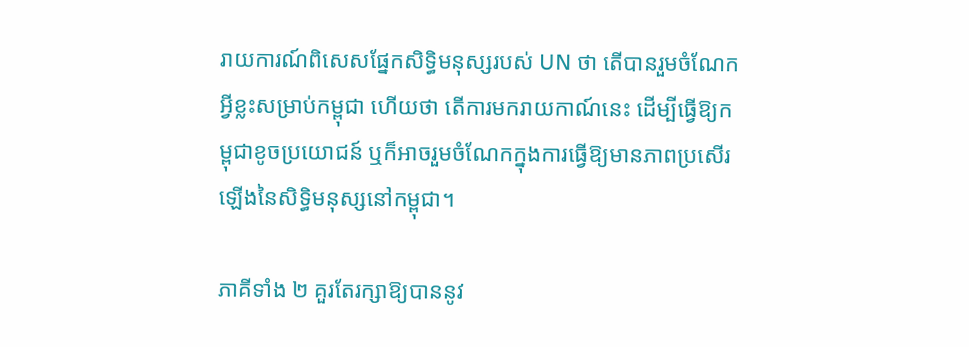រាយការណ៍ពិសេសផ្នែកសិទ្ធិមនុស្សរបស់ UN ថា តើបានរួមចំណែកអ្វីខ្លះសម្រាប់កម្ពុជា ហើយថា តើការមករាយកាណ៍នេះ ដើម្បីធ្វើឱ្យកម្ពុជាខូចប្រយោជន៍ ឬក៏អាចរួមចំណែកក្នុងការធ្វើឱ្យមានភាពប្រសើរឡើងនៃសិទ្ធិមនុស្សនៅកម្ពុជា។

ភាគីទាំង ២ គួរតែរក្សាឱ្យបាននូវ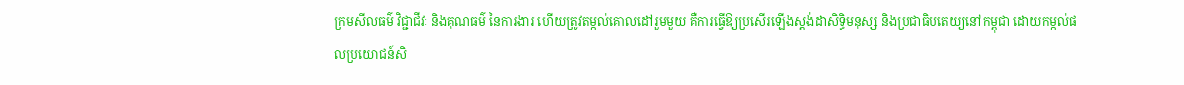ក្រមសីលធម៌ វិជ្ជាជីវៈ និងគុណធម៌ នៃការងារ ហើយត្រូវតម្កល់គោលដៅរួមមួយ គឺការធ្វើឱ្យប្រសើរឡើងស្តង់ដាសិទ្ធិមនុស្ស និងប្រជាធិបតេយ្យនៅកម្ពុជា ដោយកម្កល់ផលប្រយោជន៍សិ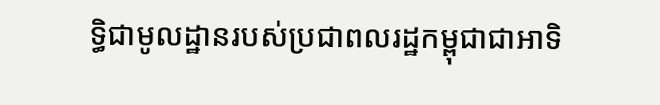ទ្ធិជាមូលដ្ឋានរបស់ប្រជាពលរដ្ឋកម្ពុជាជាអាទិ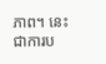ភាព។ នេះជាការប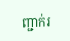ញ្ជាក់រ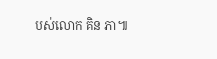បស់លោក គិន ភា៕